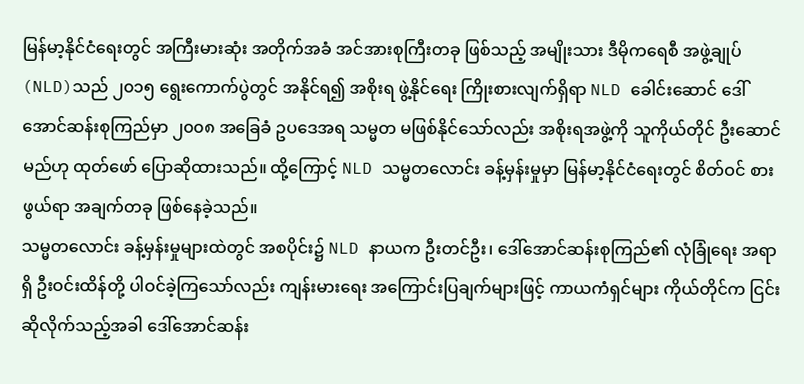မြန်မာ့နိုင်ငံရေးတွင် အကြီးမားဆုံး အတိုက်အခံ အင်အားစုကြီးတခု ဖြစ်သည့် အမျိုးသား ဒီမိုကရေစီ အဖွဲ့ချုပ် (NLD)သည် ၂၀၁၅ ရွေးကောက်ပွဲတွင် အနိုင်ရ၍ အစိုးရ ဖွဲ့နိုင်ရေး ကြိုးစားလျက်ရှိရာ NLD ခေါင်းဆောင် ဒေါ်အောင်ဆန်းစုကြည်မှာ ၂၀၀၈ အခြေခံ ဥပဒေအရ သမ္မတ မဖြစ်နိုင်သော်လည်း အစိုးရအဖွဲ့ကို သူကိုယ်တိုင် ဦးဆောင်မည်ဟု ထုတ်ဖော် ပြောဆိုထားသည်။ ထို့ကြောင့် NLD သမ္မတလောင်း ခန့်မှန်းမှုမှာ မြန်မာ့နိုင်ငံရေးတွင် စိတ်ဝင် စားဖွယ်ရာ အချက်တခု ဖြစ်နေခဲ့သည်။
သမ္မတလောင်း ခန့်မှန်းမှုများထဲတွင် အစပိုင်း၌ NLD နာယက ဦးတင်ဦး၊ ဒေါ်အောင်ဆန်းစုကြည်၏ လုံခြုံရေး အရာရှိ ဦးဝင်းထိန်တို့ ပါဝင်ခဲ့ကြသော်လည်း ကျန်းမားရေး အကြောင်းပြချက်များဖြင့် ကာယကံရှင်များ ကိုယ်တိုင်က ငြင်းဆိုလိုက်သည့်အခါ ဒေါ်အောင်ဆန်း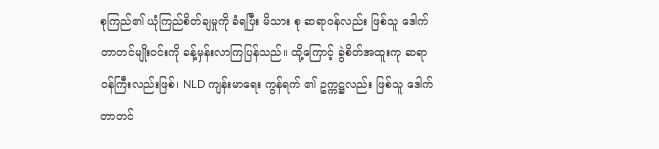စုကြည်၏ ယုံကြည်စိတ်ချမှုကို ခံရပြီး မိသား စု ဆရာဝန်လည်း ဖြစ်သူ ဒေါက်တာတင်မျိုးဝင်းကို ခန့်မှန်းလာကြပြန်သည်။ ထို့ကြောင့် ခွဲစိတ်အထူးကု ဆရာဝန်ကြီးလည်းဖြစ်၊ NLD ကျန်းမာရေး ကွန်ရက် ၏ ဥက္ကဋ္ဌလည်း ဖြစ်သူ ဒေါက်တာတင်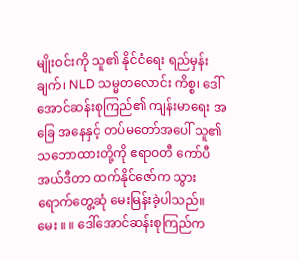မျိုးဝင်းကို သူ၏ နိုင်ငံရေး ရည်မှန်းချက်၊ NLD သမ္မတလောင်း ကိစ္စ၊ ဒေါ်အောင်ဆန်းစုကြည်၏ ကျန်းမာရေး အခြေ အနေနှင့် တပ်မတော်အပေါ် သူ၏ သဘောထားတို့ကို ဧရာဝတီ ကော်ပီ အယ်ဒီတာ ထက်နိုင်ဇော်က သွားရောက်တွေ့ဆုံ မေးမြန်းခဲ့ပါသည်။
မေး ။ ။ ဒေါ်အောင်ဆန်းစုကြည်က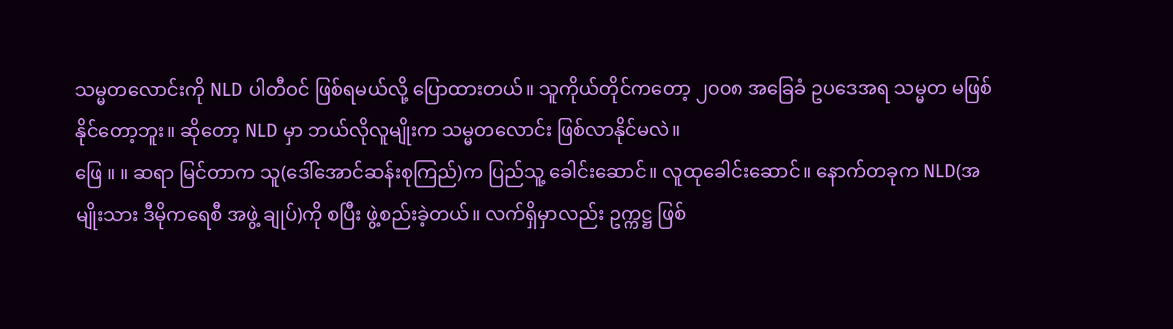သမ္မတလောင်းကို NLD ပါတီဝင် ဖြစ်ရမယ်လို့ ပြောထားတယ်။ သူကိုယ်တိုင်ကတော့ ၂၀၀၈ အခြေခံ ဥပဒေအရ သမ္မတ မဖြစ်နိုင်တော့ဘူး။ ဆိုတော့ NLD မှာ ဘယ်လိုလူမျိုးက သမ္မတလောင်း ဖြစ်လာနိုင်မလဲ။
ဖြေ ။ ။ ဆရာ မြင်တာက သူ(ဒေါ်အောင်ဆန်းစုကြည်)က ပြည်သူ့ ခေါင်းဆောင်။ လူထုခေါင်းဆောင်။ နောက်တခုက NLD(အမျိုးသား ဒီမိုကရေစီ အဖွဲ့ ချုပ်)ကို စပြီး ဖွဲ့စည်းခဲ့တယ်။ လက်ရှိမှာလည်း ဥက္ကဋ္ဌ ဖြစ်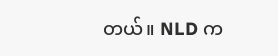တယ်။ NLD က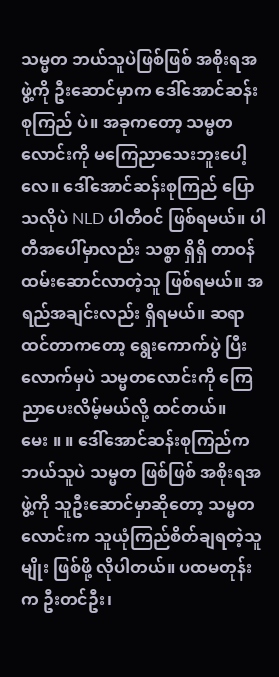သမ္မတ ဘယ်သူပဲဖြစ်ဖြစ် အစိုးရအဖွဲ့ကို ဦးဆောင်မှာက ဒေါ်အောင်ဆန်းစုကြည် ပဲ။ အခုကတော့ သမ္မတလောင်းကို မကြေညာသေးဘူးပေါ့လေ။ ဒေါ်အောင်ဆန်းစုကြည် ပြောသလိုပဲ NLD ပါတီဝင် ဖြစ်ရမယ်။ ပါတီအပေါ်မှာလည်း သစ္စာ ရှိရှိ တာဝန်ထမ်းဆောင်လာတဲ့သူ ဖြစ်ရမယ်။ အရည်အချင်းလည်း ရှိရမယ်။ ဆရာ ထင်တာကတော့ ရွေးကောက်ပွဲ ပြီးလောက်မှပဲ သမ္မတလောင်းကို ကြေညာပေးလိမ့်မယ်လို့ ထင်တယ်။
မေး ။ ။ ဒေါ်အောင်ဆန်းစုကြည်က ဘယ်သူပဲ သမ္မတ ဖြစ်ဖြစ် အစိုးရအဖွဲ့ကို သူဦးဆောင်မှာဆိုတော့ သမ္မတလောင်းက သူယုံကြည်စိတ်ချရတဲ့သူမျိုး ဖြစ်ဖို့ လိုပါတယ်။ ပထမတုန်းက ဦးတင်ဦး၊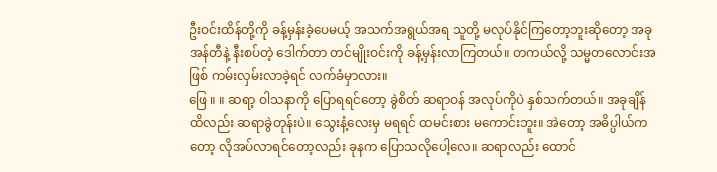ဦးဝင်းထိန်တို့ကို ခန့်မှန်းခဲ့ပေမယ့် အသက်အရွယ်အရ သူတို့ မလုပ်နိုင်ကြတော့ဘူးဆိုတော့ အခု အန်တီနဲ့ နီးစပ်တဲ့ ဒေါက်တာ တင်မျိုးဝင်းကို ခန့်မှန်းလာကြတယ်။ တကယ်လို့ သမ္မတလောင်းအဖြစ် ကမ်းလှမ်းလာခဲ့ရင် လက်ခံမှာလား။
ဖြေ ။ ။ ဆရာ့ ဝါသနာကို ပြောရရင်တော့ ခွဲစိတ် ဆရာဝန် အလုပ်ကိုပဲ နှစ်သက်တယ်။ အခုချိန်ထိလည်း ဆရာခွဲတုန်းပဲ။ သွေးနံ့လေးမှ မရရင် ထမင်းစား မကောင်းဘူး။ အဲတော့ အဓိပ္ပါယ်ကတော့ လိုအပ်လာရင်တော့လည်း ခုနက ပြောသလိုပေါ့လေ။ ဆရာလည်း ထောင်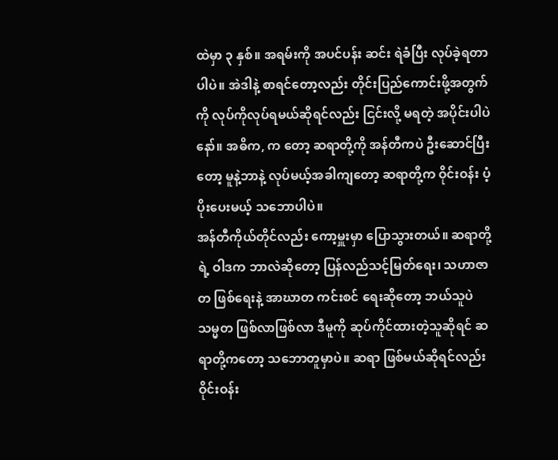ထဲမှာ ၃ နှစ်။ အရမ်းကို အပင်ပန်း ဆင်း ရဲခံပြီး လုပ်ခဲ့ရတာပါပဲ။ အဲဒါနဲ့ စာရင်တော့လည်း တိုင်းပြည်ကောင်းဖို့အတွက်ကို လုပ်ကိုလုပ်ရမယ်ဆိုရင်လည်း ငြင်းလို့ မရတဲ့ အပိုင်းပါပဲနော်။ အဓိက, က တော့ ဆရာတို့ကို အန်တီကပဲ ဦးဆောင်ပြီးတော့ မူနဲ့ဘာနဲ့ လုပ်မယ့်အခါကျတော့ ဆရာတို့က ဝိုင်းဝန်း ပံ့ပိုးပေးမယ့် သဘောပါပဲ။
အန်တီကိုယ်တိုင်လည်း ကော့မှူးမှာ ပြောသွားတယ်။ ဆရာတို့ရဲ့ ဝါဒက ဘာလဲဆိုတော့ ပြန်လည်သင့်မြတ်ရေး၊ သဟာဇာတ ဖြစ်ရေးနဲ့ အာဃာတ ကင်းစင် ရေးဆိုတော့ ဘယ်သူပဲ သမ္မတ ဖြစ်လာဖြစ်လာ ဒီမူကို ဆုပ်ကိုင်ထားတဲ့သူဆိုရင် ဆရာတို့ကတော့ သဘောတူမှာပဲ။ ဆရာ ဖြစ်မယ်ဆိုရင်လည်း ဝိုင်းဝန်း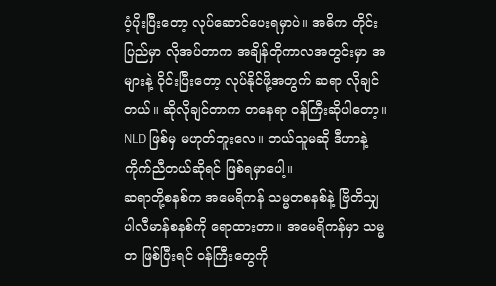ပံ့ပိုးပြီးတော့ လုပ်ဆောင်ပေးရမှာပဲ။ အဓိက တိုင်းပြည်မှာ လိုအပ်တာက အချိန်တိုကာလအတွင်းမှာ အများနဲ့ ဝိုင်းပြီးတော့ လုပ်နိုင်ဖို့အတွက် ဆရာ လိုချင် တယ်။ ဆိုလိုချင်တာက တနေရာ ဝန်ကြီးဆိုပါတော့။ NLD ဖြစ်မှ မဟုတ်ဘူးလေ။ ဘယ်သူမဆို ဒီဟာနဲ့ ကိုက်ညီတယ်ဆိုရင် ဖြစ်ရမှာပေါ့။
ဆရာတို့စနစ်က အမေရိကန် သမ္မတစနစ်နဲ့ ဗြိတိသျှ ပါလီမာန်စနစ်ကို ရောထားတာ။ အမေရိကန်မှာ သမ္မတ ဖြစ်ပြီးရင် ဝန်ကြီးတွေကို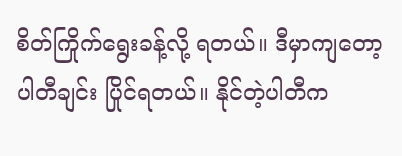စိတ်ကြိုက်ရွေးခန့်လို့ ရတယ်။ ဒီမှာကျတော့ ပါတီချင်း ပြိုင်ရတယ်။ နိုင်တဲ့ပါတီက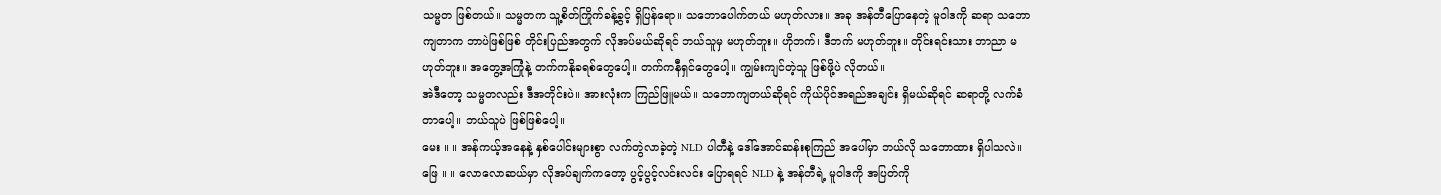သမ္မတ ဖြစ်တယ်။ သမ္မတက သူ့စိတ်ကြိုက်ခန့်ခွင့် ရှိပြန်ရော။ သဘောပေါက်တယ် မဟုတ်လား။ အခု အန်တီပြောနေတဲ့ မူဝါဒကို ဆရာ သဘောကျတာက ဘာပဲဖြစ်ဖြစ် တိုင်းပြည်အတွက် လိုအပ်မယ်ဆိုရင် ဘယ်သူမှ မဟုတ်ဘူး။ ဟိုဘက်၊ ဒီဘက် မဟုတ်ဘူး။ တိုင်းရင်းသား ဘာညာ မဟုတ်ဘူး။ အတွေ့အကြုံနဲ့ တက်ကနိုခရစ်တွေပေါ့။ တက်ကနီရှင်တွေပေါ့။ ကျွမ်းကျင်တဲ့သူ ဖြစ်ဖို့ပဲ လိုတယ်။
အဲဒီတော့ သမ္မတလည်း ဒီအတိုင်းပဲ။ အားလုံးက ကြည်ဖြူမယ်။ သဘောကျတယ်ဆိုရင် ကိုယ်ပိုင်အရည်အချင်း ရှိမယ်ဆိုရင် ဆရာတို့ လက်ခံတာပေါ့။ ဘယ်သူပဲ ဖြစ်ဖြစ်ပေါ့။
မေး ။ ။ အန်ကယ့်အနေနဲ့ နှစ်ပေါင်းများစွာ လက်တွဲလာခဲ့တဲ့ NLD ပါတီနဲ့ ဒေါ်အောင်ဆန်းစုကြည် အပေါ်မှာ ဘယ်လို သဘောထား ရှိပါသလဲ။
ဖြေ ။ ။ လောလောဆယ်မှာ လိုအပ်ချက်ကတော့ ပွင့်ပွင့်လင်းလင်း ပြောရရင် NLD နဲ့ အန်တီရဲ့ မူဝါဒကို အပြတ်ကို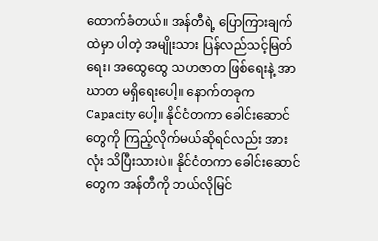ထောက်ခံတယ်။ အန်တီရဲ့ ပြောကြားချက်ထဲမှာ ပါတဲ့ အမျိုးသား ပြန်လည်သင့်မြတ်ရေး၊ အထွေထွေ သဟဇာတ ဖြစ်ရေးနဲ့ အာဃာတ မရှိရေးပေါ့။ နောက်တခုက Capacity ပေါ့။ နိုင်ငံတကာ ခေါင်းဆောင်တွေကို ကြည့်လိုက်မယ်ဆိုရင်လည်း အားလုံး သိပြီးသားပဲ။ နိုင်ငံတကာ ခေါင်းဆောင်တွေက အန်တီကို ဘယ်လိုမြင်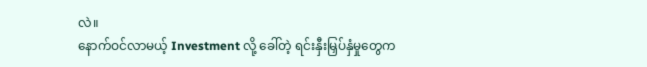လဲ။
နောက်ဝင်လာမယ့် Investment လို့ ခေါ်တဲ့ ရင်းနှီးမြှပ်နှံမှုတွေက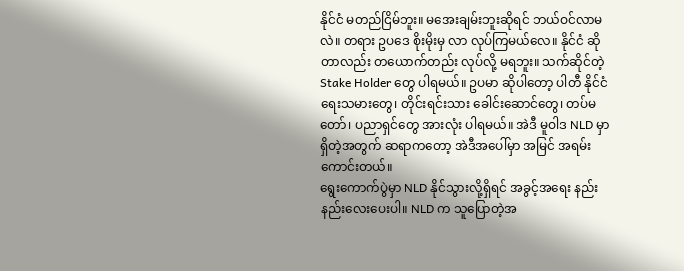နိုင်ငံ မတည်ငြိမ်ဘူး။ မအေးချမ်းဘူးဆိုရင် ဘယ်ဝင်လာမလဲ။ တရား ဥပဒေ စိုးမိုးမှ လာ လုပ်ကြမယ်လေ။ နိုင်ငံ ဆိုတာလည်း တယောက်တည်း လုပ်လို့ မရဘူး။ သက်ဆိုင်တဲ့ Stake Holder တွေ ပါရမယ်။ ဥပမာ ဆိုပါတော့ ပါတီ နိုင်ငံရေးသမားတွေ၊ တိုင်းရင်းသား ခေါင်းဆောင်တွေ၊ တပ်မတော်၊ ပညာရှင်တွေ အားလုံး ပါရမယ်။ အဲဒီ မူဝါဒ NLD မှာ ရှိတဲ့အတွက် ဆရာကတော့ အဲဒီအပေါ်မှာ အမြင် အရမ်းကောင်းတယ်။
ရွေးကောက်ပွဲမှာ NLD နိုင်သွားလို့ရှိရင် အခွင့်အရေး နည်းနည်းလေးပေးပါ။ NLD က သူပြောတဲ့အ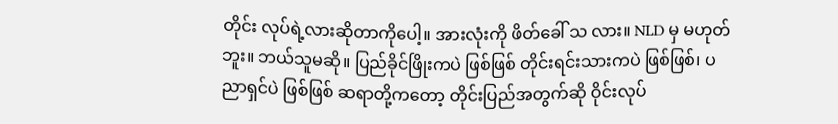တိုင်း လုပ်ရဲ့လားဆိုတာကိုပေါ့။ အားလုံးကို ဖိတ်ခေါ် သ လား။ NLD မှ မဟုတ်ဘူး။ ဘယ်သူမဆို။ ပြည်ခိုင်ဖြိုးကပဲ ဖြစ်ဖြစ် တိုင်းရင်းသားကပဲ ဖြစ်ဖြစ်၊ ပညာရှင်ပဲ ဖြစ်ဖြစ် ဆရာတို့ကတော့ တိုင်းပြည်အတွက်ဆို ဝိုင်းလုပ်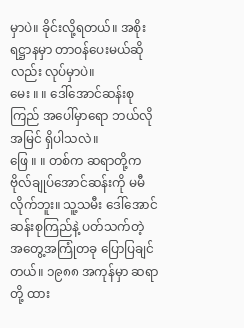မှာပဲ။ ခိုင်းလို့ရတယ်။ အစိုးရဋ္ဌာနမှာ တာဝန်ပေးမယ်ဆိုလည်း လုပ်မှာပဲ။
မေး ။ ။ ဒေါ်အောင်ဆန်းစုကြည် အပေါ်မှာရော ဘယ်လို အမြင် ရှိပါသလဲ။
ဖြေ ။ ။ တစ်က ဆရာတို့က ဗိုလ်ချုပ်အောင်ဆန်းကို မမီလိုက်ဘူး။ သူ့သမီး ဒေါ်အောင်ဆန်းစုကြည်နဲ့ ပတ်သက်တဲ့ အတွေ့အကြုံတခု ပြောပြချင်တယ်။ ၁၉၈၈ အကုန်မှာ ဆရာတို့ ထား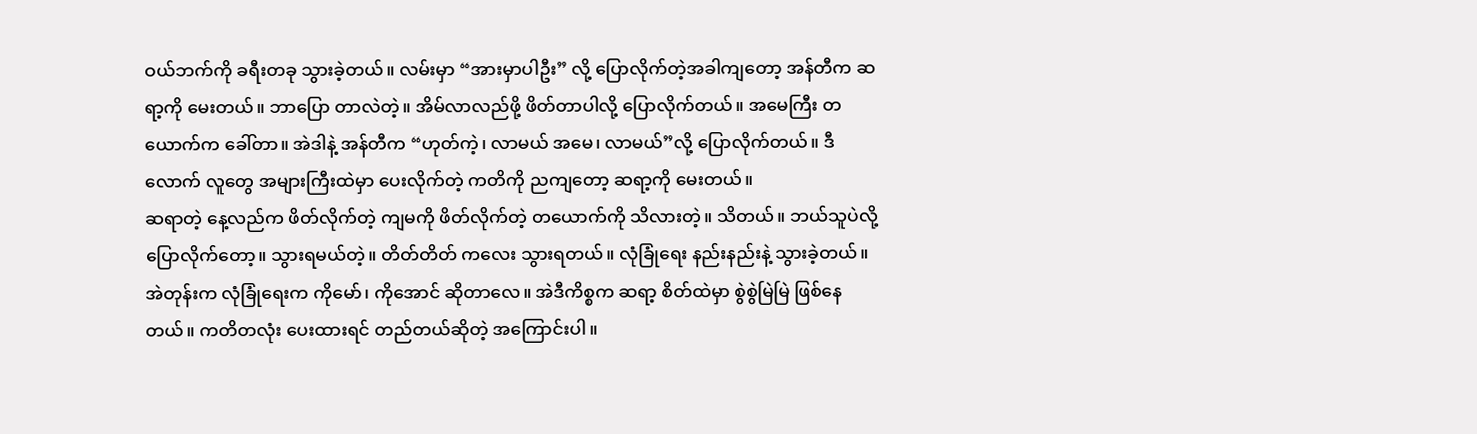ဝယ်ဘက်ကို ခရီးတခု သွားခဲ့တယ်။ လမ်းမှာ “အားမှာပါဦး” လို့ ပြောလိုက်တဲ့အခါကျတော့ အန်တီက ဆရာ့ကို မေးတယ်။ ဘာပြော တာလဲတဲ့။ အိမ်လာလည်ဖို့ ဖိတ်တာပါလို့ ပြောလိုက်တယ်။ အမေကြီး တယောက်က ခေါ်တာ။ အဲဒါနဲ့ အန်တီက “ဟုတ်ကဲ့၊ လာမယ် အမေ၊ လာမယ်”လို့ ပြောလိုက်တယ်။ ဒီလောက် လူတွေ အများကြီးထဲမှာ ပေးလိုက်တဲ့ ကတိကို ညကျတော့ ဆရာ့ကို မေးတယ်။
ဆရာတဲ့ နေ့လည်က ဖိတ်လိုက်တဲ့ ကျမကို ဖိတ်လိုက်တဲ့ တယောက်ကို သိလားတဲ့။ သိတယ်။ ဘယ်သူပဲလို့ ပြောလိုက်တော့။ သွားရမယ်တဲ့။ တိတ်တိတ် ကလေး သွားရတယ်။ လုံခြုံရေး နည်းနည်းနဲ့ သွားခဲ့တယ်။ အဲတုန်းက လုံခြုံရေးက ကိုမော်၊ ကိုအောင် ဆိုတာလေ။ အဲဒီကိစ္စက ဆရာ့ စိတ်ထဲမှာ စွဲစွဲမြဲမြဲ ဖြစ်နေတယ်။ ကတိတလုံး ပေးထားရင် တည်တယ်ဆိုတဲ့ အကြောင်းပါ။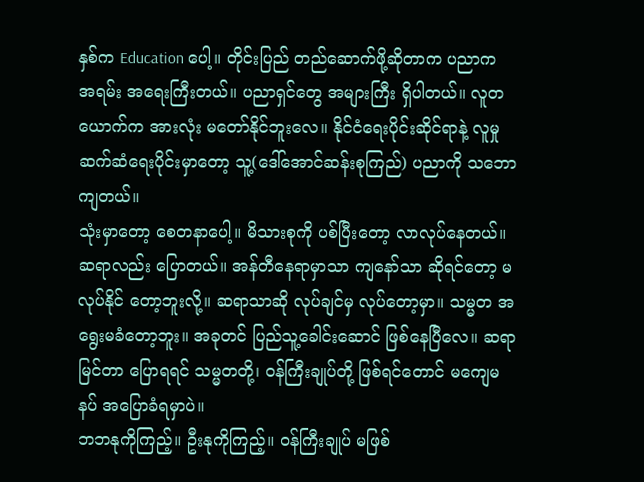နှစ်က Education ပေါ့။ တိုင်းပြည် တည်ဆောက်ဖို့ဆိုတာက ပညာက အရမ်း အရေးကြီးတယ်။ ပညာရှင်တွေ အများကြီး ရှိပါတယ်။ လူတယောက်က အားလုံး မတော်နိုင်ဘူးလေ။ နိုင်ငံရေးပိုင်းဆိုင်ရာနဲ့ လူမှုဆက်ဆံရေးပိုင်းမှာတော့ သူ့(ဒေါ်အောင်ဆန်းစုကြည်) ပညာကို သဘောကျတယ်။
သုံးမှာတော့ စေတနာပေါ့။ မိသားစုကို ပစ်ပြီးတော့ လာလုပ်နေတယ်။ ဆရာလည်း ပြောတယ်။ အန်တီနေရာမှာသာ ကျနော်သာ ဆိုရင်တော့ မလုပ်နိုင် တော့ဘူးလို့။ ဆရာသာဆို လုပ်ချင်မှ လုပ်တော့မှာ။ သမ္မတ အရွေးမခံတော့ဘူး။ အခုတင် ပြည်သူ့ခေါင်းဆောင် ဖြစ်နေပြီလေ။ ဆရာမြင်တာ ပြောရရင် သမ္မတတို့၊ ဝန်ကြီးချုပ်တို့ ဖြစ်ရင်တောင် မကျေမနပ် အပြောခံရမှာပဲ။
ဘဘနုကိုကြည့်။ ဦးနုကိုကြည့်။ ဝန်ကြီးချုပ် မဖြစ်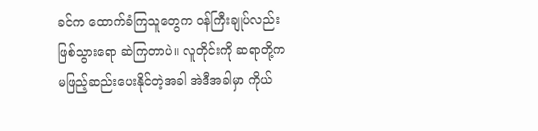ခင်က ထောက်ခံကြသူတွေက ဝန်ကြီးချုပ်လည်း ဖြစ်သွားရော ဆဲကြတာပဲ။ လူတိုင်းကို ဆရာတို့က မဖြည့်ဆည်းပေးနိုင်တဲ့အခါ အဲဒီအခါမှာ ကိုယ်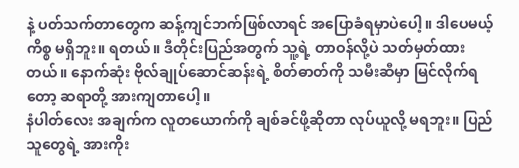နဲ့ ပတ်သက်တာတွေက ဆန့်ကျင်ဘက်ဖြစ်လာရင် အပြောခံရမှာပဲပေါ့။ ဒါပေမယ့် ကိစ္စ မရှိဘူး။ ရတယ်။ ဒီတိုင်းပြည်အတွက် သူ့ရဲ့ တာဝန်လို့ပဲ သတ်မှတ်ထားတယ်။ နောက်ဆုံး ဗိုလ်ချုပ်ဆောင်ဆန်းရဲ့ စိတ်ဓာတ်ကို သမီးဆီမှာ မြင်လိုက်ရတော့ ဆရာတို့ အားကျတာပေါ့။
နံပါတ်လေး အချက်က လူတယောက်ကို ချစ်ခင်ဖို့ဆိုတာ လုပ်ယူလို့ မရဘူး။ ပြည်သူတွေရဲ့ အားကိုး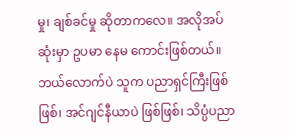မှု၊ ချစ်ခင်မှု ဆိုတာကလေ။ အလိုအပ်ဆုံးမှာ ဥပမာ နေမ ကောင်းဖြစ်တယ်။ ဘယ်လောက်ပဲ သူက ပညာရှင်ကြီးဖြစ်ဖြစ်၊ အင်ဂျင်နီယာပဲ ဖြစ်ဖြစ်၊ သိပ္ပံပညာ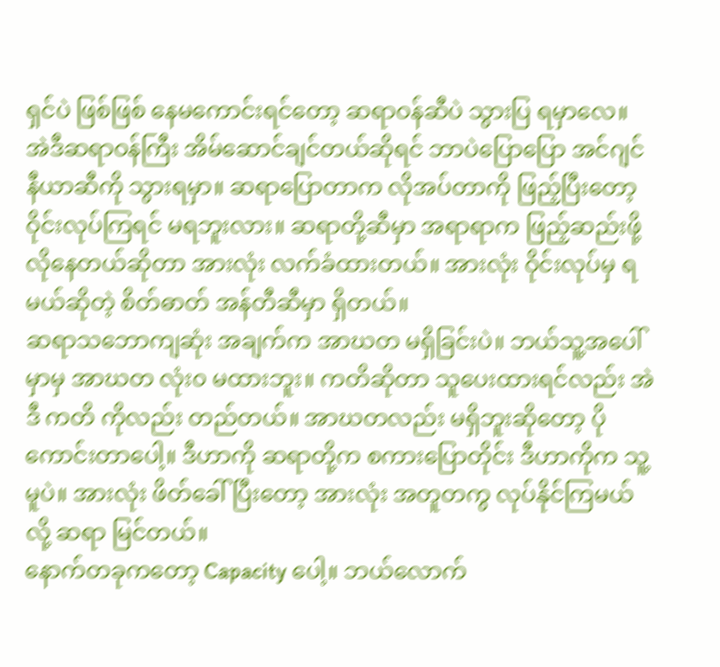ရှင်ပဲ ဖြစ်ဖြစ် နေမကောင်းရင်တော့ ဆရာဝန်ဆီပဲ သွားပြ ရမှာလေ။ အဲဒီဆရာဝန်ကြီး အိမ်ဆောင်ချင်တယ်ဆိုရင် ဘာပဲပြောပြော အင်ဂျင်နီယာဆီကို သွားရမှာ။ ဆရာပြောတာက လိုအပ်တာကို ဖြည့်ပြီးတော့ ဝိုင်းလုပ်ကြရင် မရဘူးလား။ ဆရာတို့ဆီမှာ အရာရာက ဖြည့်ဆည်းဖို့ လိုနေတယ်ဆိုတာ အားလုံး လက်ခံထားတယ်။ အားလုံး ဝိုင်းလုပ်မှ ရမယ်ဆိုတဲ့ စိတ်ဓာတ် အန်တီဆီမှာ ရှိတယ်။
ဆရာသဘောကျဆုံး အချက်က အာဃတ မရှိခြင်းပဲ။ ဘယ်သူ့အပေါ်မှာမှ အာဃတ လုံး၀ မထားဘူး။ ကတိဆိုတာ သူပေးထားရင်လည်း အဲဒီ ကတိ ကိုလည်း တည်တယ်။ အာဃတလည်း မရှိဘူးဆိုတော့ ပိုကောင်းတာပေါ့။ ဒီဟာကို ဆရာတို့က စကားပြောတိုင်း ဒီဟာကိုက သူ့မူပဲ။ အားလုံး ဖိတ်ခေါ်ပြီးတော့ အားလုံး အတူတကွ လုပ်နိုင်ကြမယ်လို့ ဆရာ မြင်တယ်။
နောက်တခုကတော့ Capacity ပေါ့။ ဘယ်လောက်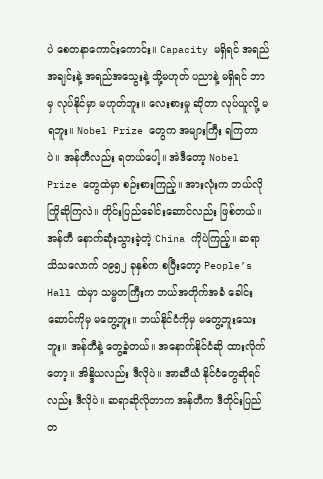ပဲ စေတနာကောင်းကောင်း။ Capacity မရှိရင် အရည်အချင်းနဲ့ အရည်အသွေးနဲ့ သို့မဟုတ် ပညာနဲ့ မရှိရင် ဘာမှ လုပ်နိုင်မှာ မဟုတ်ဘူး။ လေးစားမှု ဆိုတာ လုပ်ယူလို့ မရဘူး။ Nobel Prize တွေက အများကြီး ရကြတာပဲ။ အန်တီလည်း ရတယ်ပေါ့။ အဲဒီတော့ Nobel Prize တွေထဲမှာ စဉ်းစားကြည့်။ အားလုံးက ဘယ်လို ကြိုဆိုကြလဲ။ တိုင်းပြည်ခေါင်းဆောင်လည်း ဖြစ်တယ်။
အန်တီ နောက်ဆုံးသွားခဲ့တဲ့ China ကိုပဲကြည့်။ ဆရာသိသလောက် ၁၉၅၂ ခုနှစ်က စပြီးတော့ People’s Hall ထဲမှာ သမ္မတကြီးက ဘယ်အတိုက်အခံ ခေါင်း ဆောင်ကိုမှ မတွေ့ဘူး။ ဘယ်နိုင်ငံကိုမှ မတွေ့ဘူးသေးဘူး။ အန်တီနဲ့ တွေ့ခဲ့တယ်။ အနောက်နိုင်ငံဆို ထားလိုက်တော့။ အိန္ဒိယလည်း ဒီလိုပဲ။ အာဆီယံ နိုင်ငံတွေဆိုရင်လည်း ဒီလိုပဲ။ ဆရာဆိုလိုတာက အန်တီက ဒီတိုင်းပြည်တ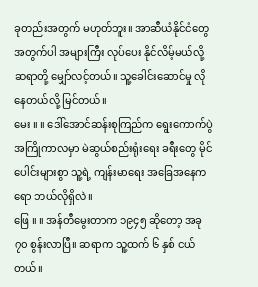ခုတည်းအတွက် မဟုတ်ဘူး။ အာဆီယံနိုင်ငံတွေ အတွက်ပါ အများကြီး လုပ်ပေး နိုင်လိမ့်မယ်လို့ ဆရာတို့ မျှော်လင့်တယ်။ သူ့ခေါင်းဆောင်မှု လိုနေတယ်လို့ မြင်တယ်။
မေး ။ ။ ဒေါ်အောင်ဆန်းစုကြည်က ရွေးကောက်ပွဲ အကြိုကာလမှာ မဲဆွယ်စည်းရုံးရေး ခရီးတွေ မိုင်ပေါင်းများစွာ သူ့ရဲ့ ကျန်းမာရေး အခြေအနေကရော ဘယ်လိုရှိလဲ။
ဖြေ ။ ။ အန်တီမွေးတာက ၁၉၄၅ ဆိုတော့ အခု ၇၀ စွန်းလာပြီ။ ဆရာက သူ့ထက် ၆ နှစ် ငယ်တယ်။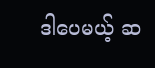ဒါပေမယ့် ဆ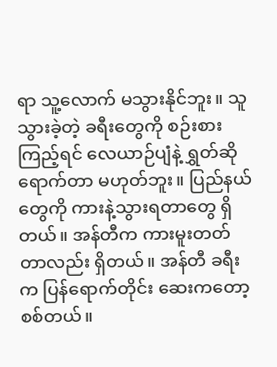ရာ သူ့လောက် မသွားနိုင်ဘူး။ သူသွားခဲ့တဲ့ ခရီးတွေကို စဉ်းစားကြည့်ရင် လေယာဉ်ပျံနဲ့ ရွှတ်ဆို ရောက်တာ မဟုတ်ဘူး။ ပြည်နယ်တွေကို ကားနဲ့သွားရတာတွေ ရှိတယ်။ အန်တီက ကားမူးတတ်တာလည်း ရှိတယ်။ အန်တီ ခရီးက ပြန်ရောက်တိုင်း ဆေးကတော့ စစ်တယ်။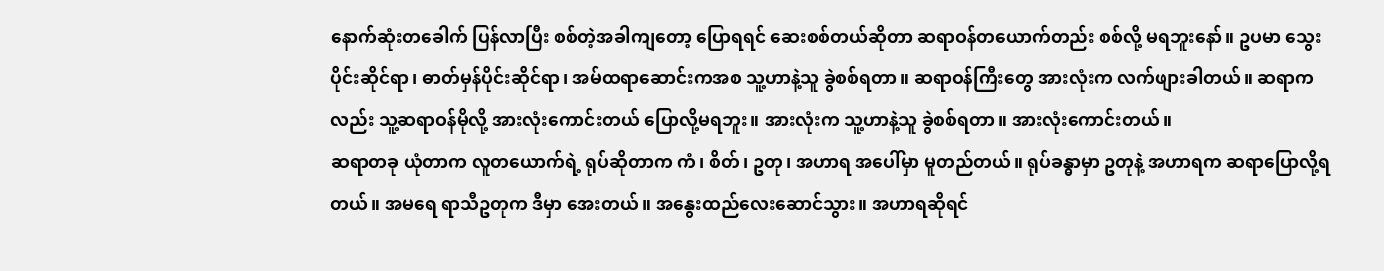နောက်ဆုံးတခေါက် ပြန်လာပြီး စစ်တဲ့အခါကျတော့ ပြောရရင် ဆေးစစ်တယ်ဆိုတာ ဆရာဝန်တယောက်တည်း စစ်လို့ မရဘူးနော်။ ဥပမာ သွေးပိုင်းဆိုင်ရာ၊ ဓာတ်မှန်ပိုင်းဆိုင်ရာ၊ အမ်ထရာဆောင်းကအစ သူ့ဟာနဲ့သူ ခွဲစစ်ရတာ။ ဆရာဝန်ကြီးတွေ အားလုံးက လက်ဖျားခါတယ်။ ဆရာကလည်း သူ့ဆရာဝန်မိုလို့ အားလုံးကောင်းတယ် ပြောလို့မရဘူး။ အားလုံးက သူ့ဟာနဲ့သူ ခွဲစစ်ရတာ။ အားလုံးကောင်းတယ်။
ဆရာတခု ယုံတာက လူတယောက်ရဲ့ ရုပ်ဆိုတာက ကံ၊ စိတ်၊ ဥတု၊ အဟာရ အပေါ်မှာ မူတည်တယ်။ ရုပ်ခန္ဓာမှာ ဥတုနဲ့ အဟာရက ဆရာပြောလို့ရတယ်။ အမရေ ရာသီဥတုက ဒီမှာ အေးတယ်။ အနွေးထည်လေးဆောင်သွား။ အဟာရဆိုရင်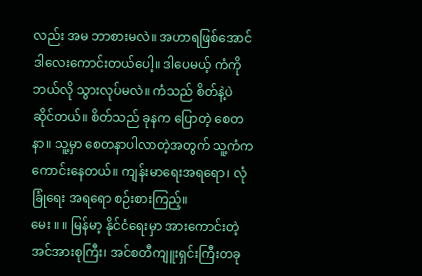လည်း အမ ဘာစားမလဲ။ အဟာရဖြစ်အောင် ဒါလေးကောင်းတယ်ပေါ့။ ဒါပေမယ့် ကံကို ဘယ်လို သွားလုပ်မလဲ။ ကံသည် စိတ်နဲ့ပဲ ဆိုင်တယ်။ စိတ်သည် ခုနက ပြောတဲ့ စေတနာ။ သူ့မှာ စေတနာပါလာတဲ့အတွက် သူ့ကံက ကောင်းနေတယ်။ ကျန်းမာရေးအရရော၊ လုံခြုံရေး အရရော စဉ်းစားကြည့်။
မေး ။ ။ မြန်မာ့ နိုင်ငံရေးမှာ အားကောင်းတဲ့ အင်အားစုကြီး၊ အင်စတီကျူးရှင်းကြီးတခု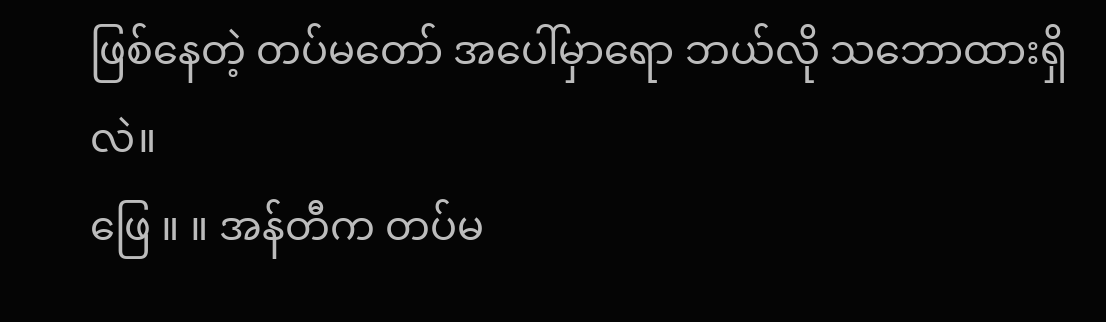ဖြစ်နေတဲ့ တပ်မတော် အပေါ်မှာရော ဘယ်လို သဘောထားရှိလဲ။
ဖြေ ။ ။ အန်တီက တပ်မ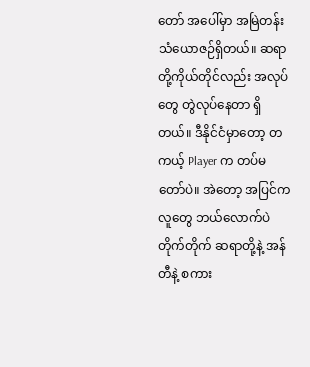တော် အပေါ်မှာ အမြဲတန်း သံယောဇဉ်ရှိတယ်။ ဆရာတို့ကိုယ်တိုင်လည်း အလုပ်တွေ တွဲလုပ်နေတာ ရှိတယ်။ ဒီနိုင်ငံမှာတော့ တကယ့် Player က တပ်မတော်ပဲ။ အဲတော့ အပြင်ကလူတွေ ဘယ်လောက်ပဲ တိုက်တိုက် ဆရာတို့နဲ့ အန်တီနဲ့ စကား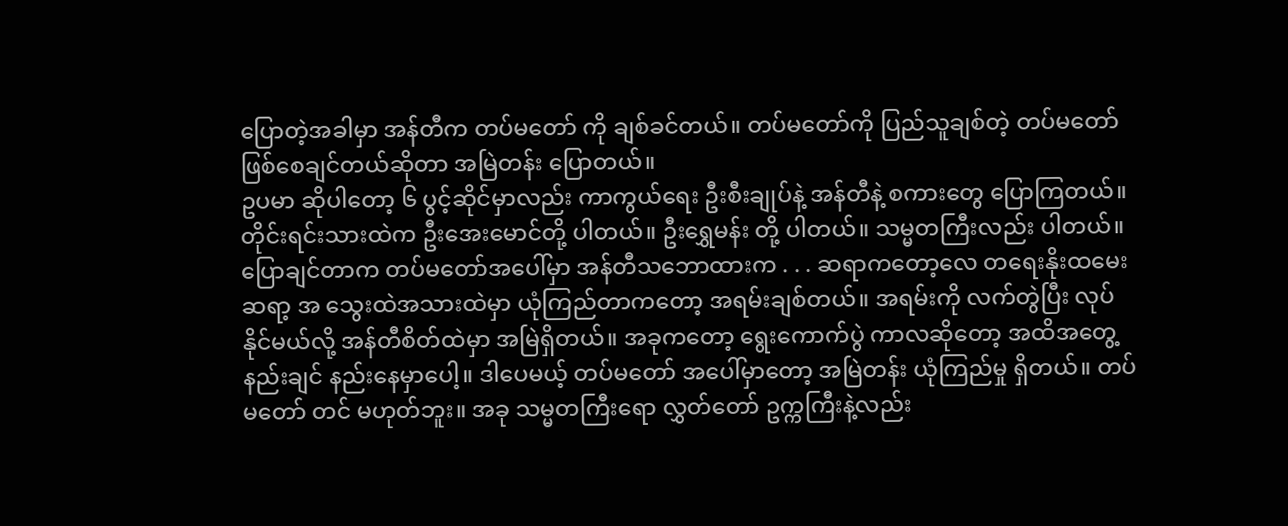ပြောတဲ့အခါမှာ အန်တီက တပ်မတော် ကို ချစ်ခင်တယ်။ တပ်မတော်ကို ပြည်သူချစ်တဲ့ တပ်မတော် ဖြစ်စေချင်တယ်ဆိုတာ အမြဲတန်း ပြောတယ်။
ဥပမာ ဆိုပါတော့ ၆ ပွင့်ဆိုင်မှာလည်း ကာကွယ်ရေး ဦးစီးချုပ်နဲ့ အန်တီနဲ့ စကားတွေ ပြောကြတယ်။ တိုင်းရင်းသားထဲက ဦးအေးမောင်တို့ ပါတယ်။ ဦးရွှေမန်း တို့ ပါတယ်။ သမ္မတကြီးလည်း ပါတယ်။ ပြောချင်တာက တပ်မတော်အပေါ်မှာ အန်တီသဘောထားက . . . ဆရာကတော့လေ တရေးနိုးထမေး ဆရာ့ အ သွေးထဲအသားထဲမှာ ယုံကြည်တာကတော့ အရမ်းချစ်တယ်။ အရမ်းကို လက်တွဲပြီး လုပ်နိုင်မယ်လို့ အန်တီစိတ်ထဲမှာ အမြဲရှိတယ်။ အခုကတော့ ရွေးကောက်ပွဲ ကာလဆိုတော့ အထိအတွေ့နည်းချင် နည်းနေမှာပေါ့။ ဒါပေမယ့် တပ်မတော် အပေါ်မှာတော့ အမြဲတန်း ယုံကြည်မှု ရှိတယ်။ တပ်မတော် တင် မဟုတ်ဘူး။ အခု သမ္မတကြီးရော လွှတ်တော် ဥက္ကကြီးနဲ့လည်း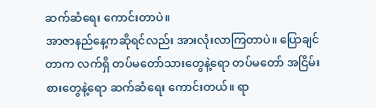ဆက်ဆံရေး ကောင်းတာပဲ။
အာဇာနည်နေ့ကဆိုရင်လည်း အားလုံးလာကြတာပဲ။ ပြောချင်တာက လက်ရှိ တပ်မတော်သားတွေနဲ့ရော တပ်မတော် အငြိမ်းစားတွေနဲ့ရော ဆက်ဆံရေး ကောင်းတယ်။ ရာ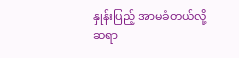နှုန်းပြည့် အာမခံတယ်လို့ ဆရာ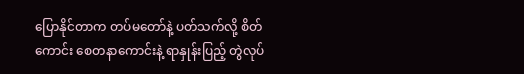ပြောနိုင်တာက တပ်မတော်နဲ့ ပတ်သက်လို့ စိတ်ကောင်း စေတနာကောင်းနဲ့ ရာနှုန်းပြည့် တွဲလုပ်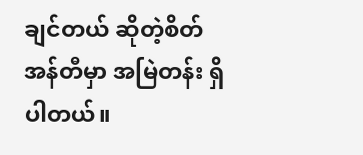ချင်တယ် ဆိုတဲ့စိတ် အန်တီမှာ အမြဲတန်း ရှိပါတယ်။